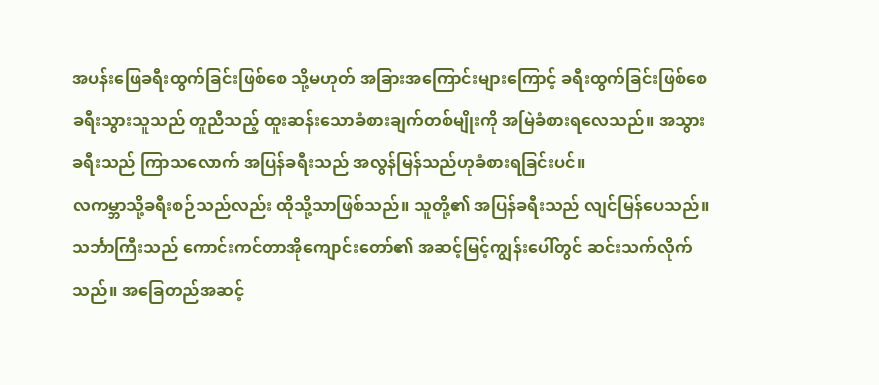အပန်းဖြေခရီးထွက်ခြင်းဖြစ်စေ သို့မဟုတ် အခြားအကြောင်းများကြောင့် ခရီးထွက်ခြင်းဖြစ်စေ ခရီးသွားသူသည် တူညီသည့် ထူးဆန်းသောခံစားချက်တစ်မျိုးကို အမြဲခံစားရလေသည်။ အသွားခရီးသည် ကြာသလောက် အပြန်ခရီးသည် အလွန်မြန်သည်ဟုခံစားရခြင်းပင်။
လကမ္ဘာသို့ခရီးစဉ်သည်လည်း ထိုသို့သာဖြစ်သည်။ သူတို့၏ အပြန်ခရီးသည် လျင်မြန်ပေသည်။ သင်္ဘာကြီးသည် ကောင်းကင်တာအိုကျောင်းတော်၏ အဆင့်မြင့်ကျွန်းပေါ်တွင် ဆင်းသက်လိုက်သည်။ အခြေတည်အဆင့်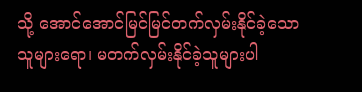သို့ အောင်အောင်မြင်မြင်တက်လှမ်းနိုင်ခဲ့သော သူများရော၊ မတက်လှမ်းနိုင်ခဲ့သူများပါ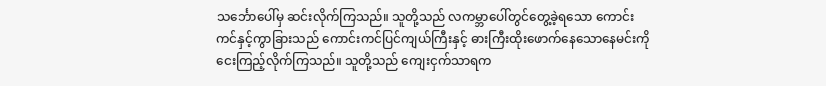သင်္ဘောပေါ်မှ ဆင်းလိုက်ကြသည်။ သူတို့သည် လကမ္ဘာပေါ်တွင်တွေ့ခဲ့ရသော ကောင်းကင်နှင့်ကွာခြားသည် ကောင်းကင်ပြင်ကျယ်ကြီးနှင့် ဓားကြီးထိုးဖောက်နေသောနေမင်းကို ငေးကြည့်လိုက်ကြသည်။ သူတို့သည် ကျေးငှက်သာရက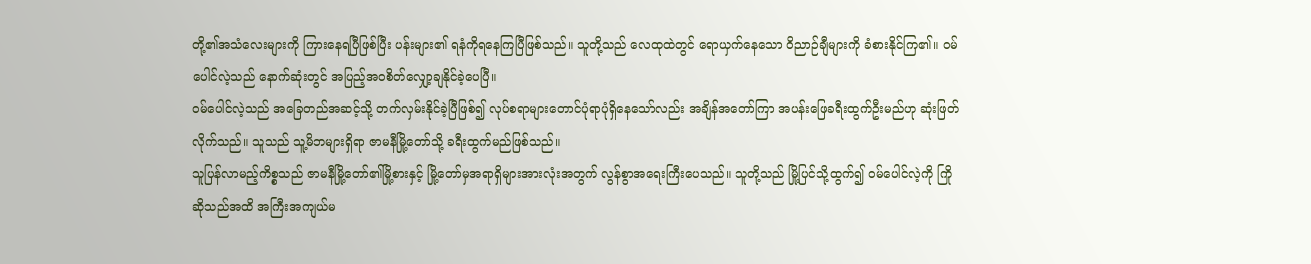တို့၏အသံလေးများကို ကြားနေရပြီဖြစ်ပြီး ပန်းများ၏ ရနံကိုရနေကြပြီဖြစ်သည်။ သူတို့သည် လေထုထဲတွင် ရောယှက်နေသော ဝိညာဉ်ချီများကို ခံစားနိုင်ကြ၏။ ဝမ်ပေါင်လဲ့သည် နောက်ဆုံးတွင် အပြည့်အဝစိတ်လျှော့ချနိုင်ခဲ့ပေပြီ။
ဝမ်ပေါင်လဲ့သည် အခြေတည်အဆင့်သို့ တက်လှမ်းနိုင်ခဲ့ပြီဖြစ်၍ လုပ်စရာများတောင်ပုံရာပုံရှိနေသော်လည်း အချိန်အတော်ကြာ အပန်းဖြေခရီးထွက်ဦးမည်ဟု ဆုံးဖြတ်လိုက်သည်။ သူသည် သူ့မိဘများရှိရာ ဇာမနီမြို့တော်သို့ ခရီးထွက်မည်ဖြစ်သည်။
သူပြန်လာမည့်ကိစ္စသည် ဇာမနီမြို့တော်၏မြို့စားနှင့် မြို့တော်မှအရာရှိများအားလုံးအတွက် လွန်စွာအရေးကြီးပေသည်။ သူတို့သည် မြို့ပြင်သို့ထွက်၍ ဝမ်ပေါင်လဲ့ကို ကြိုဆိုသည်အထိ အကြီးအကျယ်မ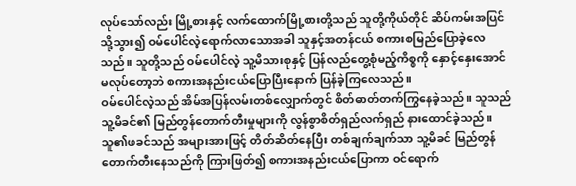လုပ်သော်လည်း မြို့စားနှင့် လက်ထောက်မြို့စားတို့သည် သူတို့ကိုယ်တိုင် ဆိပ်ကမ်းအပြင်သို့သွား၍ ဝမ်ပေါင်လဲ့ရောက်လာသောအခါ သူနှင့်အတန်ငယ် စကားစမြည်ပြောခဲ့လေသည်။ သူတို့သည် ဝမ်ပေါင်လဲ့ သူ့မိသားစုနှင့် ပြန်လည်တွေ့စုံမည့်ကိစ္စကို နှောင့်နှေးအောင်မလုပ်တော့ဘဲ စကားအနည်းငယ်ပြောပြီးနောက် ပြန်ခဲ့ကြလေသည်။
ဝမ်ပေါင်လဲ့သည် အိမ်အပြန်လမ်းတစ်လျှောက်တွင် စိတ်ဓာတ်တက်ကြွနေခဲ့သည်။ သူသည် သူ့မိခင်၏ မြည်တွန်တောက်တီးမှုများကို လွန်စွာစိတ်ရှည်လက်ရှည် နားထောင်ခဲ့သည်။ သူ၏ဖခင်သည် အများအားဖြင့် တိတ်ဆိတ်နေပြီး တစ်ချက်ချက်သာ သူ့မိခင် မြည်တွန်တောက်တီးနေသည်ကို ကြားဖြတ်၍ စကားအနည်းငယ်ပြောကာ ဝင်ရောက်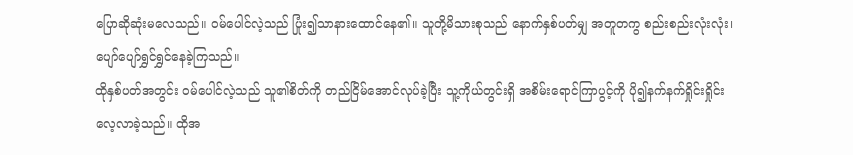ပြောဆိုဆုံးမလေသည်။ ဝမ်ပေါင်လဲ့သည် ပြုံး၍သာနားထောင်နေ၏။ သူတို့မိသားစုသည် နောက်နှစ်ပတ်မျှ အတူတကွ စည်းစည်းလုံးလုံး၊ ပျော်ပျော်ရွှင်ရွှင်နေခဲ့ကြသည်။
ထိုနှစ်ပတ်အတွင်း ဝမ်ပေါင်လဲ့သည် သူ၏စိတ်ကို တည်ငြိမ်အောင်လုပ်ခဲ့ပြီး သူ့ကိုယ်တွင်းရှိ အစိမ်းရောင်ကြာပွင့်ကို ပို၍နက်နက်ရှိုင်းရှိုင်း လေ့လာခဲ့သည်။ ထိုအ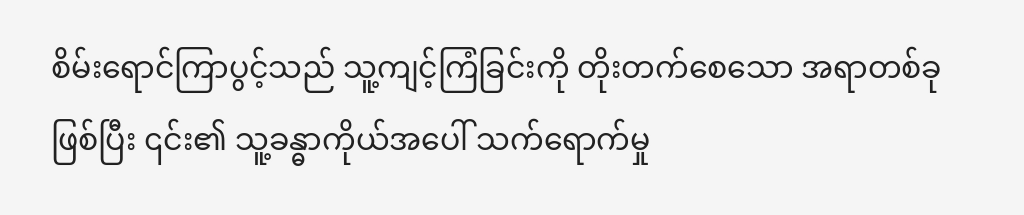စိမ်းရောင်ကြာပွင့်သည် သူ့ကျင့်ကြံခြင်းကို တိုးတက်စေသော အရာတစ်ခုဖြစ်ပြီး ၎င်း၏ သူ့ခန္ဓာကိုယ်အပေါ် သက်ရောက်မှု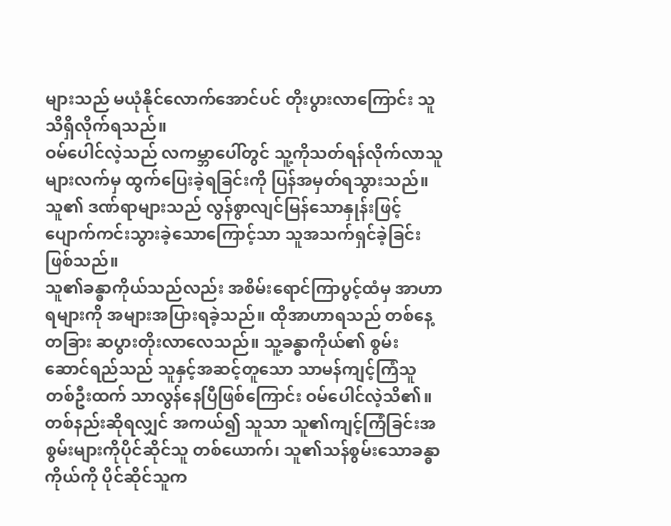များသည် မယုံနိုင်လောက်အောင်ပင် တိုးပွားလာကြောင်း သူသိရှိလိုက်ရသည်။
ဝမ်ပေါင်လဲ့သည် လကမ္ဘာပေါ်တွင် သူ့ကိုသတ်ရန်လိုက်လာသူများလက်မှ ထွက်ပြေးခဲ့ရခြင်းကို ပြန်အမှတ်ရသွားသည်။ သူ၏ ဒဏ်ရာများသည် လွန်စွာလျင်မြန်သောနှုန်းဖြင့် ပျောက်ကင်းသွားခဲ့သောကြောင့်သာ သူအသက်ရှင်ခဲ့ခြင်းဖြစ်သည်။
သူ၏ခန္ဓာကိုယ်သည်လည်း အစိမ်းရောင်ကြာပွင့်ထံမှ အာဟာရများကို အများအပြားရခဲ့သည်။ ထိုအာဟာရသည် တစ်နေ့တခြား ဆပွားတိုးလာလေသည်။ သူ့ခန္ဓာကိုယ်၏ စွမ်းဆောင်ရည်သည် သူနှင့်အဆင့်တူသော သာမန်ကျင့်ကြံသူတစ်ဦးထက် သာလွန်နေပြီဖြစ်ကြောင်း ဝမ်ပေါင်လဲ့သိ၏။
တစ်နည်းဆိုရလျှင် အကယ်၍ သူသာ သူ၏ကျင့်ကြံခြင်းအစွမ်းများကိုပိုင်ဆိုင်သူ တစ်ယောက်၊ သူ၏သန်စွမ်းသောခန္ဓာကိုယ်ကို ပိုင်ဆိုင်သူက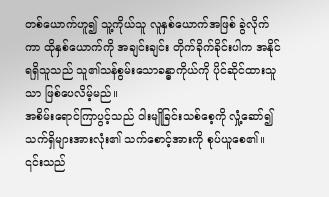တစ်ယောက်ဟူ၍ သူ့ကိုယ်သူ လူနှစ်ယောက်အဖြစ် ခွဲလိုက်ကာ ထိုနှစ်ယောက်ကို အချင်းချင်း တိုက်ခိုက်ခိုင်းပါက အနိုင်ရရှိသူသည် သူ၏သန်စွမ်းသောခန္ဓာကိုယ်ကို ပိုင်ဆိုင်ထားသူသာ ဖြစ်ပေလိမ့်မည်။
အစိမ်းရောင်ကြာပွင့်သည် ဝါးမျိုခြင်းသစ်စေ့ကို လှုံ့ဆော်၍ သက်ရှိများအားလုံး၏ သက်စောင့်အားကို စုပ်ယူစေ၏။ ၎င်းသည်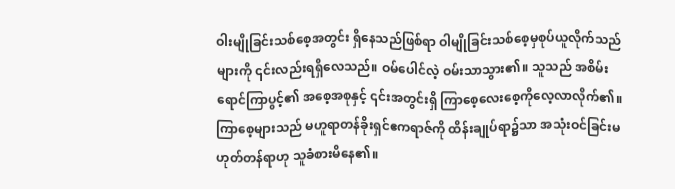ဝါးမျိုခြင်းသစ်စေ့အတွင်း ရှိနေသည်ဖြစ်ရာ ဝါမျိုခြင်းသစ်စေ့မှစုပ်ယူလိုက်သည်များကို ၎င်းလည်းရရှိလေသည်။ ဝမ်ပေါင်လဲ့ ဝမ်းသာသွား၏။ သူသည် အစိမ်းရောင်ကြာပွင့်၏ အစေ့အစုနှင့် ၎င်းအတွင်းရှိ ကြာစေ့လေးစေ့ကိုလေ့လာလိုက်၏။ ကြာစေ့များသည် မဟူရာတန်ခိုးရှင်ဧကရာဇ်ကို ထိန်းချုပ်ရာ၌သာ အသုံးဝင်ခြင်းမဟုတ်တန်ရာဟု သူခံစားမိနေ၏။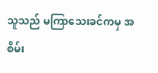သူသည် မကြာသေးခင်ကမှ အစိမ်း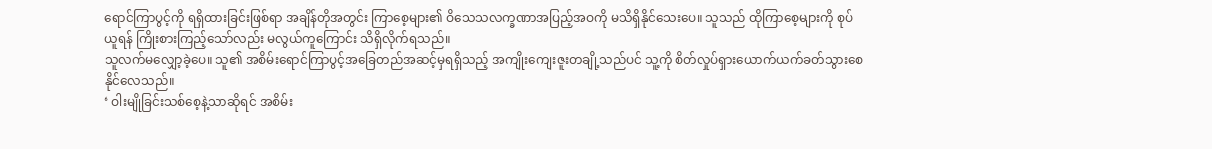ရောင်ကြာပွင့်ကို ရရှိထားခြင်းဖြစ်ရာ အချိန်တိုအတွင်း ကြာစေ့များ၏ ဝိသေသလက္ခဏာအပြည့်အဝကို မသိရှိနိုင်သေးပေ။ သူသည် ထိုကြာစေ့များကို စုပ်ယူရန် ကြိုးစားကြည့်သော်လည်း မလွယ်ကူကြောင်း သိရှိလိုက်ရသည်။
သူလက်မလျှော့ခဲ့ပေ။ သူ၏ အစိမ်းရောင်ကြာပွင့်အခြေတည်အဆင့်မှရရှိသည့် အကျိုးကျေးဇူးတချို့သည်ပင် သူ့ကို စိတ်လှုပ်ရှားယောက်ယက်ခတ်သွားစေနိုင်လေသည်။
‘ ဝါးမျိုခြင်းသစ်စေ့နဲ့သာဆိုရင် အစိမ်း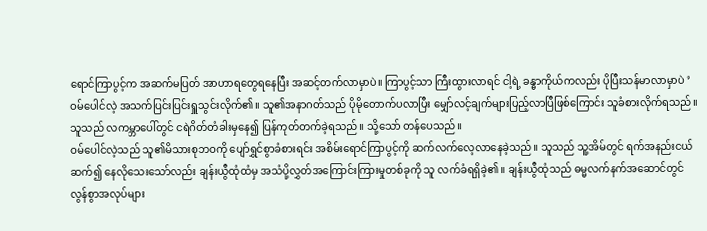ရောင်ကြာပွင့်က အဆက်မပြတ် အာဟာရတွေရနေပြီး အဆင့်တက်လာမှာပဲ။ ကြာပွင့်သာ ကြီးထွားလာရင် ငါ့ရဲ့ ခန္ဓာကိုယ်ကလည်း ပိုပြီးသန်မာလာမှာပဲ ’
ဝမ်ပေါင်လဲ့ အသက်ပြင်းပြင်းရှူသွင်းလိုက်၏။ သူ၏အနာဂတ်သည် ပိုမိုတောက်ပလာပြီး မျှော်လင့်ချက်များပြည့်လာပြီဖြစ်ကြောင်း သူခံစားလိုက်ရသည်။ သူသည် လကမ္ဘာပေါ်တွင် ငရဲဂိတ်တံခါးမှနေ၍ ပြန်ကုတ်တက်ခဲ့ရသည်။ သို့သော် တန်ပေသည်။
ဝမ်ပေါင်လဲ့သည် သူ၏မိသားစုဘဝကို ပျော်ရွှင်စွာခံစားရင်း အစိမ်းရောင်ကြာပွင့်ကို ဆက်လက်လေ့လာနေခဲ့သည်။ သူသည် သူ့အိမ်တွင် ရက်အနည်းငယ်ဆက်၍ နေလိုသေးသော်လည်း ချန်းယွီထုံထံမှ အသံပို့လွှတ်အကြောင်းကြားမှုတစ်ခုကို သူ လက်ခံရရှိခဲ့၏။ ချန်းယွီထုံသည် ဓမ္မလက်နက်အဆောင်တွင် လွန်စွာအလုပ်များ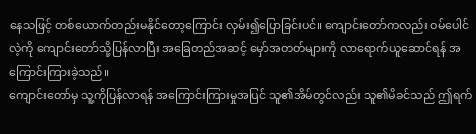နေသဖြင့် တစ်ယောက်တည်းမနိုင်တော့ကြောင်း လှမ်း၍ပြောခြင်းပင်။ ကျောင်းတော်ကလည်း ဝမ်ပေါင်လဲ့ကို ကျောင်းတော်သို့ပြန်လာပြီး အခြေတည်အဆင့် မှော်အတတ်များကို လာရောက်ယူဆောင်ရန် အကြောင်းကြားခဲ့သည်။
ကျောင်းတော်မှ သူ့ကိုပြန်လာရန် အကြောင်းကြားမှုအပြင် သူ၏အိမ်တွင်လည်း သူ၏မိခင်သည် ဤရက်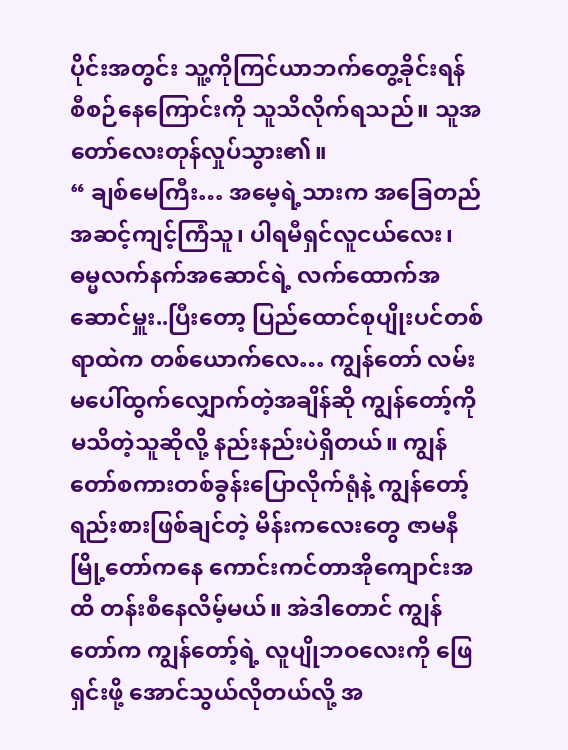ပိုင်းအတွင်း သူ့ကိုကြင်ယာဘက်တွေ့ခိုင်းရန် စီစဉ်နေကြောင်းကို သူသိလိုက်ရသည်။ သူအတော်လေးတုန်လှုပ်သွား၏။
“ ချစ်မေကြီး… အမေ့ရဲ့သားက အခြေတည်အဆင့်ကျင့်ကြံသူ၊ ပါရမီရှင်လူငယ်လေး၊ ဓမ္မလက်နက်အဆောင်ရဲ့ လက်ထောက်အဆောင်မှူး..ပြီးတော့ ပြည်ထောင်စုပျိုးပင်တစ်ရာထဲက တစ်ယောက်လေ… ကျွန်တော် လမ်းမပေါ်ထွက်လျှောက်တဲ့အချိန်ဆို ကျွန်တော့်ကိုမသိတဲ့သူဆိုလို့ နည်းနည်းပဲရှိတယ်။ ကျွန်တော်စကားတစ်ခွန်းပြောလိုက်ရုံနဲ့ ကျွန်တော့်ရည်းစားဖြစ်ချင်တဲ့ မိန်းကလေးတွေ ဇာမနီမြို့တော်ကနေ ကောင်းကင်တာအိုကျောင်းအထိ တန်းစီနေလိမ့်မယ်။ အဲဒါတောင် ကျွန်တော်က ကျွန်တော့်ရဲ့ လူပျိုဘဝလေးကို ဖြေရှင်းဖို့ အောင်သွယ်လိုတယ်လို့ အ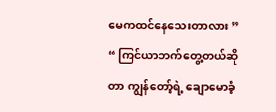မေကထင်နေသေးတာလား ”
“ ကြင်ယာဘက်တွေ့တယ်ဆိုတာ ကျွန်တော့်ရဲ့ ချောမောခံ့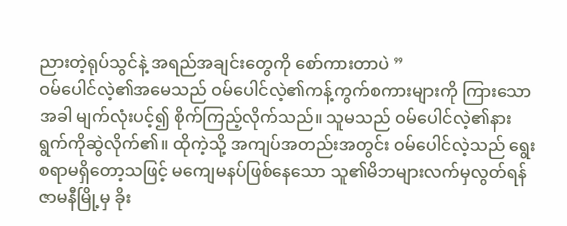ညားတဲ့ရုပ်သွင်နဲ့ အရည်အချင်းတွေကို စော်ကားတာပဲ ”
ဝမ်ပေါင်လဲ့၏အမေသည် ဝမ်ပေါင်လဲ့၏ကန့်ကွက်စကားများကို ကြားသောအခါ မျက်လုံးပင့်၍ စိုက်ကြည့်လိုက်သည်။ သူမသည် ဝမ်ပေါင်လဲ့၏နားရွက်ကိုဆွဲလိုက်၏။ ထိုကဲ့သို့ အကျပ်အတည်းအတွင်း ဝမ်ပေါင်လဲ့သည် ရွေးစရာမရှိတော့သဖြင့် မကျေမနပ်ဖြစ်နေသော သူ၏မိဘများလက်မှလွတ်ရန် ဇာမနီမြို့မှ ခိုး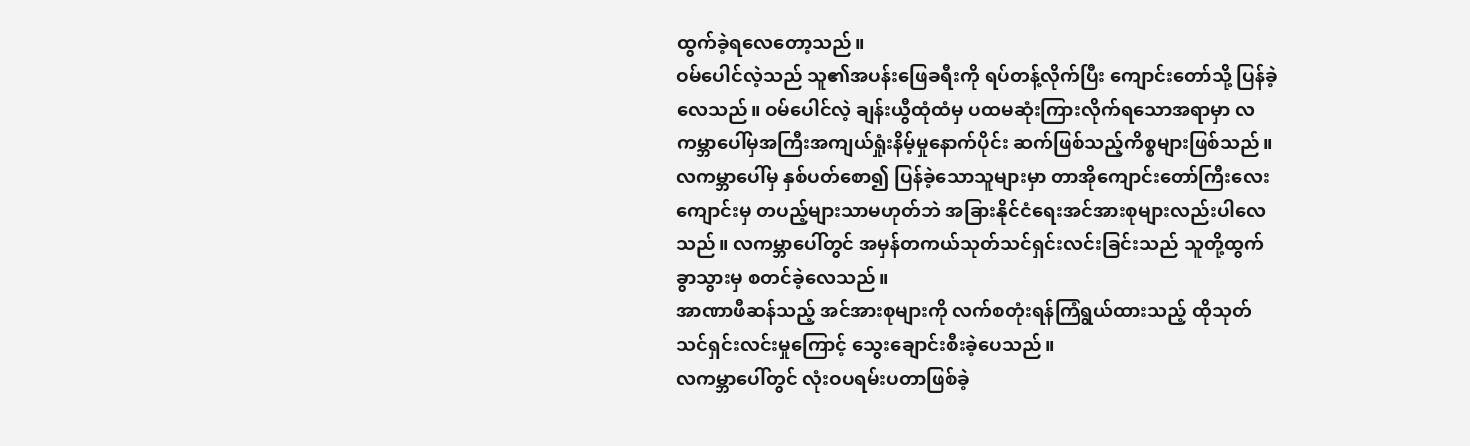ထွက်ခဲ့ရလေတော့သည်။
ဝမ်ပေါင်လဲ့သည် သူ၏အပန်းဖြေခရီးကို ရပ်တန့်လိုက်ပြီး ကျောင်းတော်သို့ ပြန်ခဲ့လေသည်။ ဝမ်ပေါင်လဲ့ ချန်းယွီထုံထံမှ ပထမဆုံးကြားလိုက်ရသောအရာမှာ လကမ္ဘာပေါ်မှအကြီးအကျယ်ရှုံးနိမ့်မှုနောက်ပိုင်း ဆက်ဖြစ်သည့်ကိစ္စများဖြစ်သည်။
လကမ္ဘာပေါ်မှ နှစ်ပတ်စော၍ ပြန်ခဲ့သောသူများမှာ တာအိုကျောင်းတော်ကြီးလေးကျောင်းမှ တပည့်များသာမဟုတ်ဘဲ အခြားနိုင်ငံရေးအင်အားစုများလည်းပါလေသည်။ လကမ္ဘာပေါ်တွင် အမှန်တကယ်သုတ်သင်ရှင်းလင်းခြင်းသည် သူတို့ထွက်ခွာသွားမှ စတင်ခဲ့လေသည်။
အာဏာဖီဆန်သည့် အင်အားစုများကို လက်စတုံးရန်ကြံရွယ်ထားသည့် ထိုသုတ်သင်ရှင်းလင်းမှုကြောင့် သွေးချောင်းစီးခဲ့ပေသည်။
လကမ္ဘာပေါ်တွင် လုံးဝပရမ်းပတာဖြစ်ခဲ့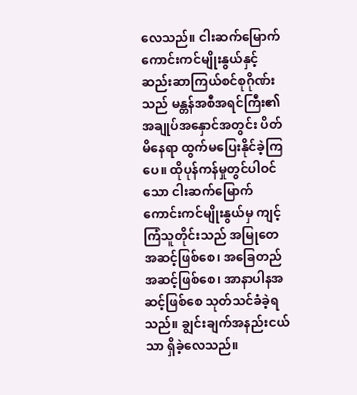လေသည်။ ငါးဆက်မြောက်ကောင်းကင်မျိုးနွယ်နှင့် ဆည်းဆာကြယ်စင်စုဂိုဏ်းသည် မန္တန်အစီအရင်ကြီး၏ အချုပ်အနှောင်အတွင်း ပိတ်မိနေရာ ထွက်မပြေးနိုင်ခဲ့ကြပေ။ ထိုပုန်ကန်မှုတွင်ပါဝင်သော ငါးဆက်မြောက် ကောင်းကင်မျိုးနွယ်မှ ကျင့်ကြံသူတိုင်းသည် အမြုတေအဆင့်ဖြစ်စေ၊ အခြေတည်အဆင့်ဖြစ်စေ၊ အာနာပါနအဆင့်ဖြစ်စေ သုတ်သင်ခံခဲ့ရသည်။ ချွင်းချက်အနည်းငယ်သာ ရှိခဲ့လေသည်။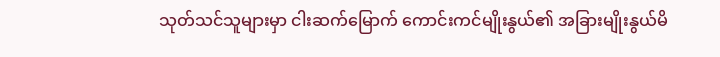သုတ်သင်သူများမှာ ငါးဆက်မြောက် ကောင်းကင်မျိုးနွယ်၏ အခြားမျိုးနွယ်မိ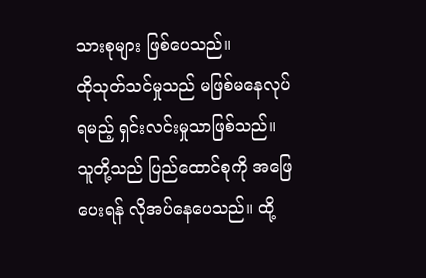သားစုများ ဖြစ်ပေသည်။
ထိုသုတ်သင်မှုသည် မဖြစ်မနေလုပ်ရမည့် ရှင်းလင်းမှုသာဖြစ်သည်။ သူတို့သည် ပြည်ထောင်စုကို အဖြေပေးရန် လိုအပ်နေပေသည်။ ထို့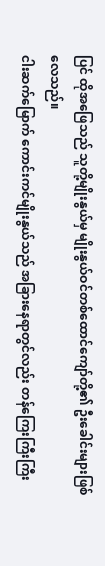ပြင် ထိုအဖြေသည် သူတို့မျိုးနွယ်မှ မျိုးနွယ်ဝင်တစ်ထောင်ကျော်တို့၏ ဦးခေါင်းများဖြစ်လေသည်။
ငါးဆက်မြောက် ကောင်းကင်မျိုးနွယ်သည် အခြားနေရာတွင်လည်း တန်ကြေးကြီးကြီး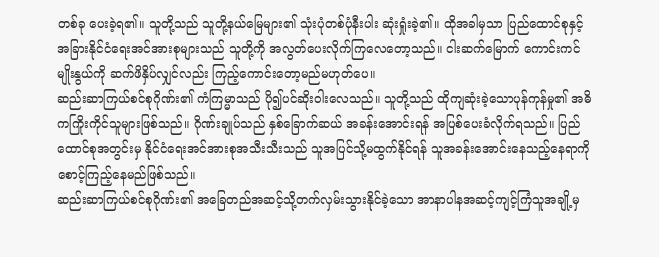တစ်ခု ပေးခဲ့ရ၏။ သူတို့သည် သူတို့နယ်မြေများ၏ သုံးပုံတစ်ပုံနီးပါး ဆုံးရှုံးခဲ့၏။ ထိုအခါမှသာ ပြည်ထောင်စုနှင့် အခြားနိုင်ငံရေးအင်အားစုများသည် သူတို့ကို အလွတ်ပေးလိုက်ကြလေတော့သည်။ ငါးဆက်မြောက် ကောင်းကင်မျိုးနွယ်ကို ဆက်ဖိနှိပ်လျှင်လည်း ကြည့်ကောင်းတော့မည်မဟုတ်ပေ။
ဆည်းဆာကြယ်စင်စုဂိုဏ်း၏ ကံကြမ္မာသည် ပို၍ပင်ဆိုးဝါးလေသည်။ သူတို့သည် ထိုကျဆုံးခဲ့သောပုန်ကုန်မှု၏ အဓိကကြိုးကိုင်သူများဖြစ်သည်။ ဂိုဏ်းချုပ်သည် နှစ်ခြောက်ဆယ် အခန်းအောင်းရန် အပြစ်ပေးခံလိုက်ရသည်။ ပြည်ထောင်စုအတွင်းမှ နိုင်ငံရေးအင်အားစုအသီးသီးသည် သူအပြင်သို့မထွက်နိုင်ရန် သူအခန်းအောင်းနေသည့်နေရာကို စောင့်ကြည့်နေမည်ဖြစ်သည်။
ဆည်းဆာကြယ်စင်စုဂိုဏ်း၏ အခြေတည်အဆင့်သို့တက်လှမ်းသွားနိုင်ခဲ့သော အာနာပါနအဆင့်ကျင့်ကြံသူအချို့မှ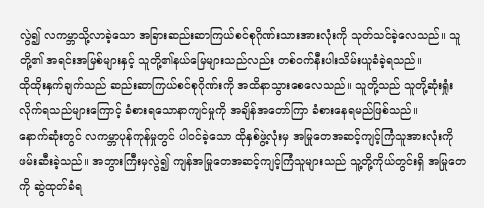လွဲ၍ လကမ္ဘာသို့လာခဲ့သော အခြားဆည်းဆာကြယ်စင်စုဂိုဏ်းသားအားလုံးကို သုတ်သင်ခဲ့လေသည်။ သူတို့၏ အရင်းအမြစ်များနှင့် သူတို့၏နယ်မြေများသည်လည်း တစ်ဝက်နီးပါးသိမ်းယူခံခဲ့ရသည်။
ထိုထိုးနှက်ချက်သည် ဆည်းဆာကြယ်စင်စုဂိုဏ်းကို အထိနာသွားစေလေသည်။ သူတို့သည် သူတို့ဆုံးရှုံးလိုက်ရသည်များကြောင့် ခံစားရသောနာကျင်မှုကို အချိန်အတော်ကြာ ခံစားနေရမည်ဖြစ်သည်။
နောက်ဆုံးတွင် လကမ္ဘာပုန်ကုန်မှုတွင် ပါဝင်ခဲ့သော ထိုနှစ်ဖွဲ့လုံးမှ အမြုတေအဆင့်ကျင့်ကြံသူအားလုံးကို ဖမ်းဆီးခဲ့သည်။ အဘွားကြီးမှလွဲ၍ ကျန်အမြုတေအဆင့်ကျင့်ကြံသူများသည် သူ့တို့ကိုယ်တွင်းရှိ အမြုတေကို ဆွဲထုတ်ခံရ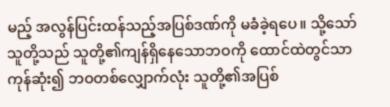မည့် အလွန်ပြင်းထန်သည့်အပြစ်ဒဏ်ကို မခံခဲ့ရပေ။ သို့သော် သူတို့သည် သူတို့၏ကျန်ရှိနေသောဘဝကို ထောင်ထဲတွင်သာကုန်ဆုံး၍ ဘဝတစ်လျှောက်လုံး သူတို့၏အပြစ်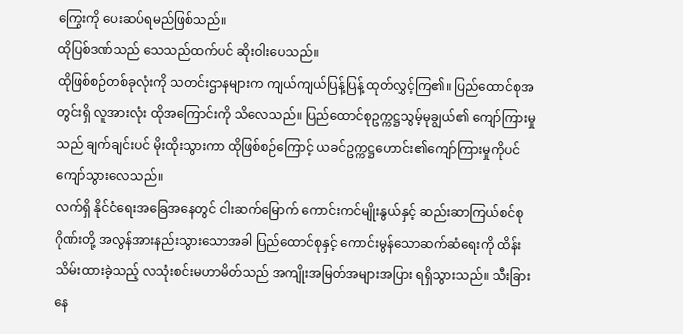ကြွေးကို ပေးဆပ်ရမည်ဖြစ်သည်။
ထိုပြစ်ဒဏ်သည် သေသည်ထက်ပင် ဆိုးဝါးပေသည်။
ထိုဖြစ်စဉ်တစ်ခုလုံးကို သတင်းဌာနများက ကျယ်ကျယ်ပြန့်ပြန့် ထုတ်လွှင့်ကြ၏။ ပြည်ထောင်စုအတွင်းရှိ လူအားလုံး ထိုအကြောင်းကို သိလေသည်။ ပြည်ထောင်စုဥက္ကဋ္ဌသွမ့်မုချွယ်၏ ကျော်ကြားမှုသည် ချက်ချင်းပင် မိုးထိုးသွားကာ ထိုဖြစ်စဉ်ကြောင့် ယခင်ဥက္ကဋ္ဌဟောင်း၏ကျော်ကြားမှုကိုပင် ကျော်သွားလေသည်။
လက်ရှိ နိုင်ငံရေးအခြေအနေတွင် ငါးဆက်မြောက် ကောင်းကင်မျိုးနွယ်နှင့် ဆည်းဆာကြယ်စင်စုဂိုဏ်းတို့ အလွန်အားနည်းသွားသောအခါ ပြည်ထောင်စုနှင့် ကောင်းမွန်သောဆက်ဆံရေးကို ထိန်းသိမ်းထားခဲ့သည့် လသုံးစင်းမဟာမိတ်သည် အကျိုးအမြတ်အများအပြား ရရှိသွားသည်။ သီးခြားနေ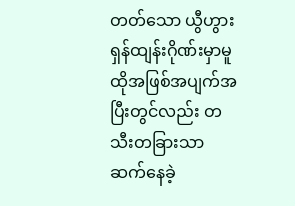တတ်သော ယွီဟွားရှန်ထျန်းဂိုဏ်းမှာမူ ထိုအဖြစ်အပျက်အပြီးတွင်လည်း တသီးတခြားသာ ဆက်နေခဲ့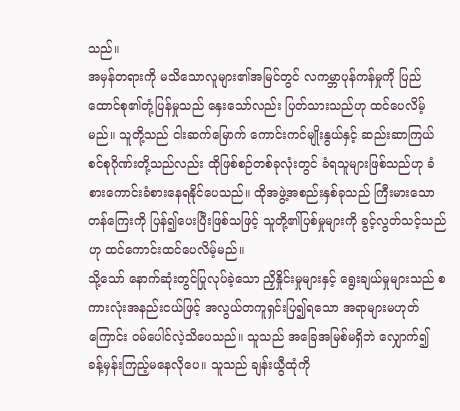သည်။
အမှန်တရားကို မသိသောလူများ၏အမြင်တွင် လကမ္ဘာပုန်ကန်မှုကို ပြည်ထောင်စု၏တုံ့ပြန်မှုသည် နှေးသော်လည်း ပြတ်သားသည်ဟု ထင်ပေလိမ့်မည်။ သူတို့သည် ငါးဆက်မြောက် ကောင်းကင်မျိုးနွယ်နှင့် ဆည်းဆာကြယ်စင်စုဂိုဏ်းတို့သည်လည်း ထိုဖြစ်စဉ်တစ်ခုလုံးတွင် ခံရသူများဖြစ်သည်ဟု ခံစားကောင်းခံစားနေရနိုင်ပေသည်။ ထိုအဖွဲ့အစည်းနှစ်ခုသည် ကြီးမားသောတန်ကြေးကို ပြန်၍ပေးပြီးဖြစ်သဖြင့် သူတို့၏ပြစ်မှုများကို ခွင့်လွတ်သင့်သည်ဟု ထင်ကောင်းထင်ပေလိမ့်မည်။
သို့သော် နောက်ဆုံးတွင်ပြုလုပ်ခဲ့သော ညှိနှိုင်းမှုများနှင့် ရွေးချယ်မှုများသည် စကားလုံးအနည်းငယ်ဖြင့် အလွယ်တကူရှင်းပြ၍ရသော အရာများမဟုတ်ကြောင်း ဝမ်ပေါင်လဲ့သိပေသည်။ သူသည် အခြေအမြစ်မရှိဘဲ လျှောက်၍ ခန့်မှန်းကြည့်မနေလိုပေ။ သူသည် ချန်းယွီထုံကို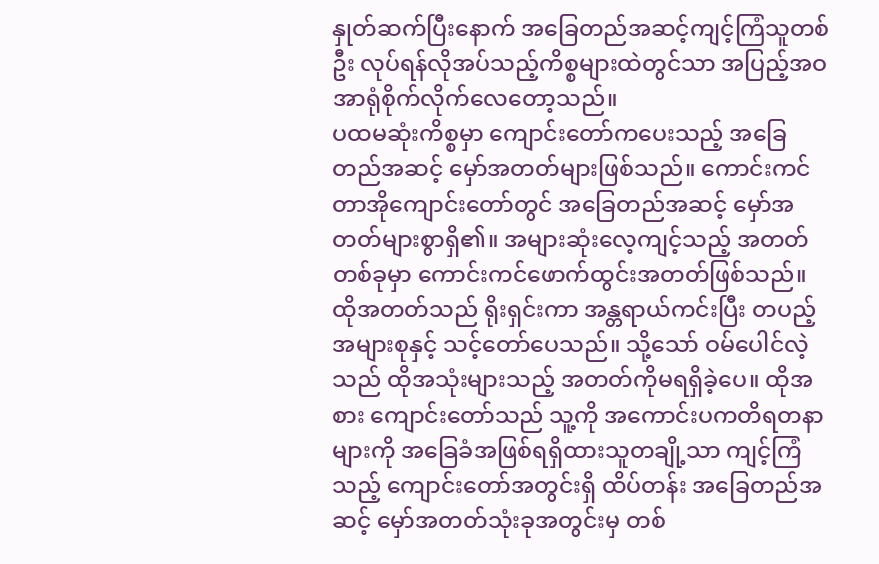နှုတ်ဆက်ပြီးနောက် အခြေတည်အဆင့်ကျင့်ကြံသူတစ်ဦး လုပ်ရန်လိုအပ်သည့်ကိစ္စများထဲတွင်သာ အပြည့်အဝအာရုံစိုက်လိုက်လေတော့သည်။
ပထမဆုံးကိစ္စမှာ ကျောင်းတော်ကပေးသည့် အခြေတည်အဆင့် မှော်အတတ်များဖြစ်သည်။ ကောင်းကင်တာအိုကျောင်းတော်တွင် အခြေတည်အဆင့် မှော်အတတ်များစွာရှိ၏။ အများဆုံးလေ့ကျင့်သည့် အတတ်တစ်ခုမှာ ကောင်းကင်ဖောက်ထွင်းအတတ်ဖြစ်သည်။
ထိုအတတ်သည် ရိုးရှင်းကာ အန္တရာယ်ကင်းပြီး တပည့်အများစုနှင့် သင့်တော်ပေသည်။ သို့သော် ဝမ်ပေါင်လဲ့သည် ထိုအသုံးများသည့် အတတ်ကိုမရရှိခဲ့ပေ။ ထိုအစား ကျောင်းတော်သည် သူ့ကို အကောင်းပကတိရတနာများကို အခြေခံအဖြစ်ရရှိထားသူတချို့သာ ကျင့်ကြံသည့် ကျောင်းတော်အတွင်းရှိ ထိပ်တန်း အခြေတည်အဆင့် မှော်အတတ်သုံးခုအတွင်းမှ တစ်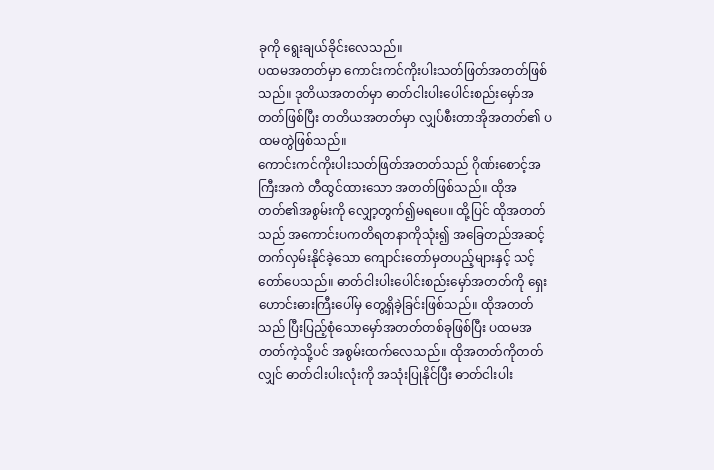ခုကို ရွေးချယ်ခိုင်းလေသည်။
ပထမအတတ်မှာ ကောင်းကင်ကိုးပါးသတ်ဖြတ်အတတ်ဖြစ်သည်။ ဒုတိယအတတ်မှာ ဓာတ်ငါးပါးပေါင်းစည်းမှော်အတတ်ဖြစ်ပြီး တတိယအတတ်မှာ လျှပ်စီးတာအိုအတတ်၏ ပထမတွဲဖြစ်သည်။
ကောင်းကင်ကိုးပါးသတ်ဖြတ်အတတ်သည် ဂိုဏ်းစောင့်အကြီးအကဲ တီထွင်ထားသော အတတ်ဖြစ်သည်။ ထိုအတတ်၏အစွမ်းကို လျှော့တွက်၍မရပေ။ ထို့ပြင် ထိုအတတ်သည် အကောင်းပကတိရတနာကိုသုံး၍ အခြေတည်အဆင့်တက်လှမ်းနိုင်ခဲ့သော ကျောင်းတော်မှတပည့်များနှင့် သင့်တော်ပေသည်။ ဓာတ်ငါးပါးပေါင်းစည်းမှော်အတတ်ကို ရှေးဟောင်းဓားကြီးပေါ်မှ တွေ့ရှိခဲ့ခြင်းဖြစ်သည်။ ထိုအတတ်သည် ပြီးပြည့်စုံသောမှော်အတတ်တစ်ခုဖြစ်ပြီး ပထမအတတ်ကဲ့သို့ပင် အစွမ်းထက်လေသည်။ ထိုအတတ်ကိုတတ်လျှင် ဓာတ်ငါးပါးလုံးကို အသုံးပြုနိုင်ပြီး ဓာတ်ငါးပါး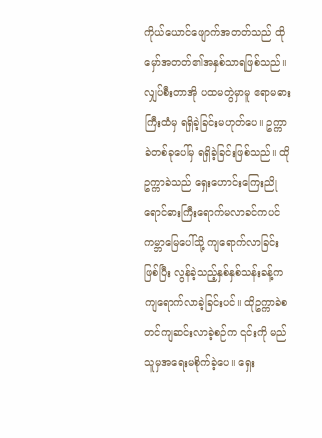ကိုယ်ယောင်ဖျောက်အတတ်သည် ထိုမှော်အတတ်၏အနှစ်သာရဖြစ်သည်။
လျှပ်စီးတာအို ပထမတွဲမှာမူ ဧရာမဓားကြီးထံမှ ရရှိခဲ့ခြင်းမဟုတ်ပေ။ ဥက္ကာခဲတစ်ခုပေါ်မှ ရရှိခဲ့ခြင်းဖြစ်သည်။ ထိုဥက္ကာခဲသည် ရှေးဟောင်းကြေးညိုရောင်ဓားကြီးရောက်မလာခင်ကပင် ကမ္ဘာမြေပေါ်သို့ ကျရောက်လာခြင်းဖြစ်ပြီး လွန်ခဲ့သည့်နှစ်နှစ်သန်းခန့်က ကျရောက်လာခဲ့ခြင်းပင်။ ထိုဥက္ကာခဲစတင်ကျဆင်းလာခဲ့စဉ်က ၎င်းကို မည်သူမှအရေးမစိုက်ခဲ့ပေ။ ရှေး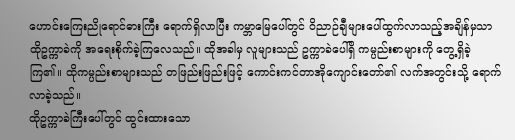ဟောင်းကြေးညိုရောင်ဓားကြီး ရောက်ရှိလာပြီး ကမ္ဘာမြေပေါ်တွင် ဝိညာဉ်ချီများပေါ်ထွက်လာသည့်အချိန်မှသာ ထိုဥက္ကာခဲကို အရေးစိုက်ခဲ့ကြလေသည်။ ထိုအခါမှ လူများသည် ဥက္ကာခဲပေါ်ရှိ ကမ္ပည်းစာများကို တွေ့ရှိခဲ့ကြ၏။ ထိုကမ္ပည်းစာများသည် တဖြည်းဖြည်းဖြင့် ကောင်းကင်တာအိုကျောင်းတော်၏ လက်အတွင်းသို့ ရောက်လာခဲ့သည်။
ထိုဥက္ကာခဲကြီးပေါ်တွင် ထွင်းထားသော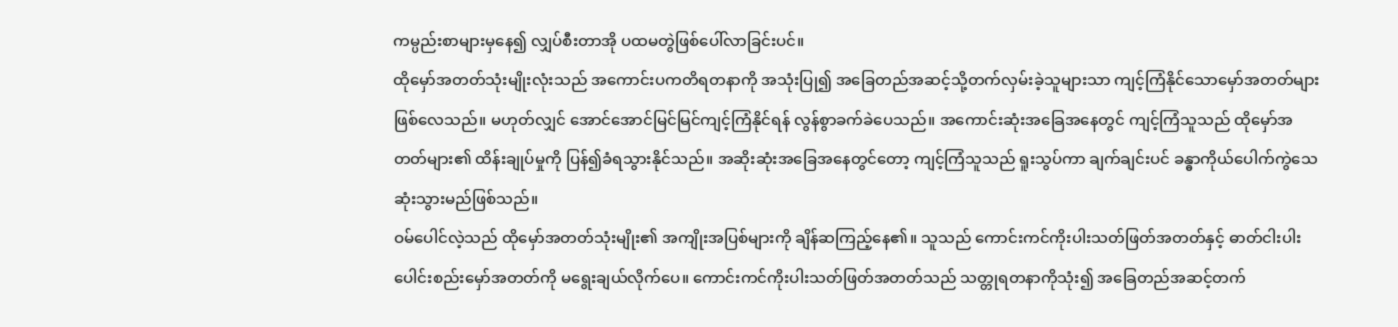ကမ္ပည်းစာများမှနေ၍ လျှပ်စီးတာအို ပထမတွဲဖြစ်ပေါ်လာခြင်းပင်။
ထိုမှော်အတတ်သုံးမျိုးလုံးသည် အကောင်းပကတိရတနာကို အသုံးပြု၍ အခြေတည်အဆင့်သို့တက်လှမ်းခဲ့သူများသာ ကျင့်ကြံနိုင်သောမှော်အတတ်များဖြစ်လေသည်။ မဟုတ်လျှင် အောင်အောင်မြင်မြင်ကျင့်ကြံနိုင်ရန် လွန်စွာခက်ခဲပေသည်။ အကောင်းဆုံးအခြေအနေတွင် ကျင့်ကြံသူသည် ထိုမှော်အတတ်များ၏ ထိန်းချုပ်မှုကို ပြန်၍ခံရသွားနိုင်သည်။ အဆိုးဆုံးအခြေအနေတွင်တော့ ကျင့်ကြံသူသည် ရူးသွပ်ကာ ချက်ချင်းပင် ခန္ဓာကိုယ်ပေါက်ကွဲသေဆုံးသွားမည်ဖြစ်သည်။
ဝမ်ပေါင်လဲ့သည် ထိုမှော်အတတ်သုံးမျိုး၏ အကျိုးအပြစ်များကို ချိန်ဆကြည့်နေ၏။ သူသည် ကောင်းကင်ကိုးပါးသတ်ဖြတ်အတတ်နှင့် ဓာတ်ငါးပါးပေါင်းစည်းမှော်အတတ်ကို မရွေးချယ်လိုက်ပေ။ ကောင်းကင်ကိုးပါးသတ်ဖြတ်အတတ်သည် သတ္တုရတနာကိုသုံး၍ အခြေတည်အဆင့်တက်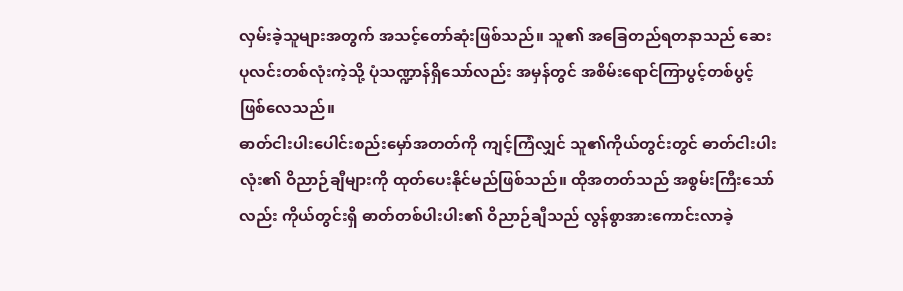လှမ်းခဲ့သူများအတွက် အသင့်တော်ဆုံးဖြစ်သည်။ သူ၏ အခြေတည်ရတနာသည် ဆေးပုလင်းတစ်လုံးကဲ့သို့ ပုံသဏ္ဍာန်ရှိသော်လည်း အမှန်တွင် အစိမ်းရောင်ကြာပွင့်တစ်ပွင့်ဖြစ်လေသည်။
ဓာတ်ငါးပါးပေါင်းစည်းမှော်အတတ်ကို ကျင့်ကြံလျှင် သူ၏ကိုယ်တွင်းတွင် ဓာတ်ငါးပါးလုံး၏ ဝိညာဉ်ချီများကို ထုတ်ပေးနိုင်မည်ဖြစ်သည်။ ထိုအတတ်သည် အစွမ်းကြီးသော်လည်း ကိုယ်တွင်းရှိ ဓာတ်တစ်ပါးပါး၏ ဝိညာဉ်ချီသည် လွန်စွာအားကောင်းလာခဲ့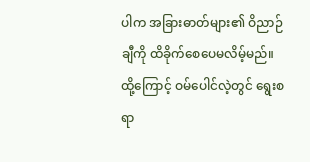ပါက အခြားဓာတ်များ၏ ဝိညာဉ်ချီကို ထိခိုက်စေပေမလိမ့်မည်။
ထို့ကြောင့် ဝမ်ပေါင်လဲ့တွင် ရွေးစရာ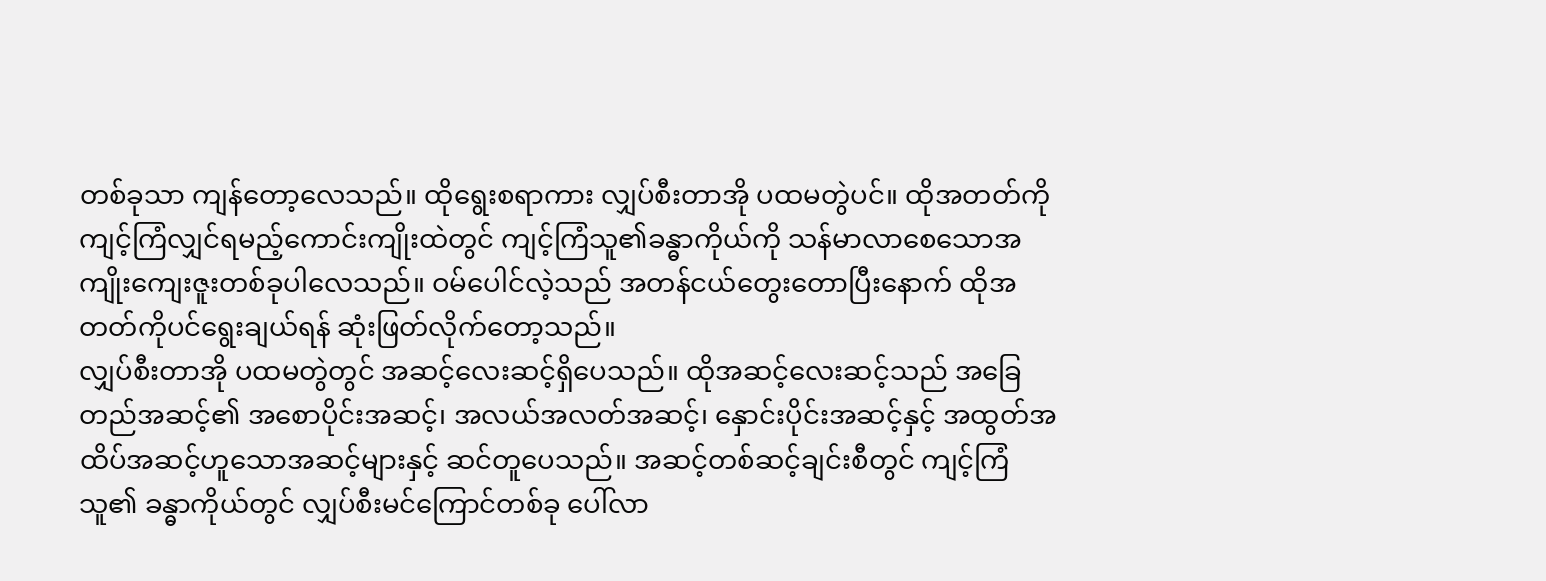တစ်ခုသာ ကျန်တော့လေသည်။ ထိုရွေးစရာကား လျှပ်စီးတာအို ပထမတွဲပင်။ ထိုအတတ်ကို ကျင့်ကြံလျှင်ရမည့်ကောင်းကျိုးထဲတွင် ကျင့်ကြံသူ၏ခန္ဓာကိုယ်ကို သန်မာလာစေသောအကျိုးကျေးဇူးတစ်ခုပါလေသည်။ ဝမ်ပေါင်လဲ့သည် အတန်ငယ်တွေးတောပြီးနောက် ထိုအတတ်ကိုပင်ရွေးချယ်ရန် ဆုံးဖြတ်လိုက်တော့သည်။
လျှပ်စီးတာအို ပထမတွဲတွင် အဆင့်လေးဆင့်ရှိပေသည်။ ထိုအဆင့်လေးဆင့်သည် အခြေတည်အဆင့်၏ အစောပိုင်းအဆင့်၊ အလယ်အလတ်အဆင့်၊ နှောင်းပိုင်းအဆင့်နှင့် အထွတ်အထိပ်အဆင့်ဟူသောအဆင့်များနှင့် ဆင်တူပေသည်။ အဆင့်တစ်ဆင့်ချင်းစီတွင် ကျင့်ကြံသူ၏ ခန္ဓာကိုယ်တွင် လျှပ်စီးမင်ကြောင်တစ်ခု ပေါ်လာ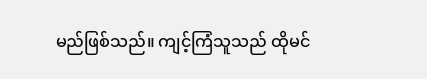မည်ဖြစ်သည်။ ကျင့်ကြံသူသည် ထိုမင်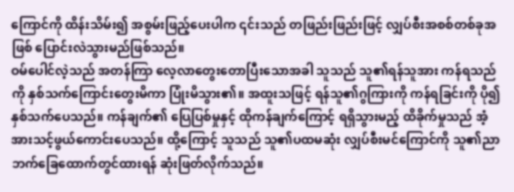ကြောင်ကို ထိန်းသိမ်း၍ အစွမ်းဖြည့်ပေးပါက ၎င်းသည် တဖြည်းဖြည်းဖြင့် လျှပ်စီးအစစ်တစ်ခုအဖြစ် ပြောင်းလဲသွားမည်ဖြစ်သည်။
ဝမ်ပေါင်လဲ့သည် အတန်ကြာ လေ့လာတွေးတောပြီးသောအခါ သူသည် သူ၏ရန်သူအား ကန်ရသည်ကို နှစ်သက်ကြောင်းတွေးမိကာ ပြုံးမိသွား၏။ အထူးသဖြင့် ရန်သူ၏ဂွကြားကို ကန်ရခြင်းကို ပို၍နှစ်သက်ပေသည်။ ကန်ချက်၏ ပြေပြစ်မှုနှင့် ထိုကန်ချက်ကြောင့် ရရှိသွားမည့် ထိခိုက်မှုသည် အံ့အားသင့်ဖွယ်ကောင်းပေသည်။ ထို့ကြောင့် သူသည် သူ၏ပထမဆုံး လျှပ်စီးမင်ကြောင်ကို သူ၏ညာဘက်ခြေထောက်တွင်ထားရန် ဆုံးဖြတ်လိုက်သည်။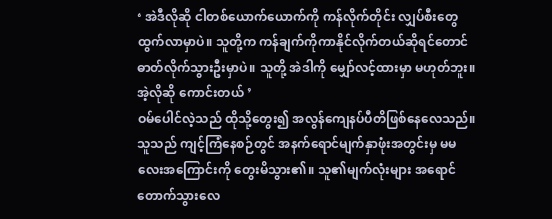‘ အဲဒီလိုဆို ငါတစ်ယောက်ယောက်ကို ကန်လိုက်တိုင်း လျှပ်စီးတွေထွက်လာမှာပဲ။ သူတို့က ကန်ချက်ကိုကာနိုင်လိုက်တယ်ဆိုရင်တောင် ဓာတ်လိုက်သွားဦးမှာပဲ။ သူတို့ အဲဒါကို မျှော်လင့်ထားမှာ မဟုတ်ဘူး။ အဲ့လိုဆို ကောင်းတယ် ’
ဝမ်ပေါင်လဲ့သည် ထိုသို့တွေး၍ အလွန်ကျေနပ်ပီတိဖြစ်နေလေသည်။ သူသည် ကျင့်ကြံနေစဉ်တွင် အနက်ရောင်မျက်နှာဖုံးအတွင်းမှ မမလေးအကြောင်းကို တွေးမိသွား၏။ သူ၏မျက်လုံးများ အရောင်တောက်သွားလေ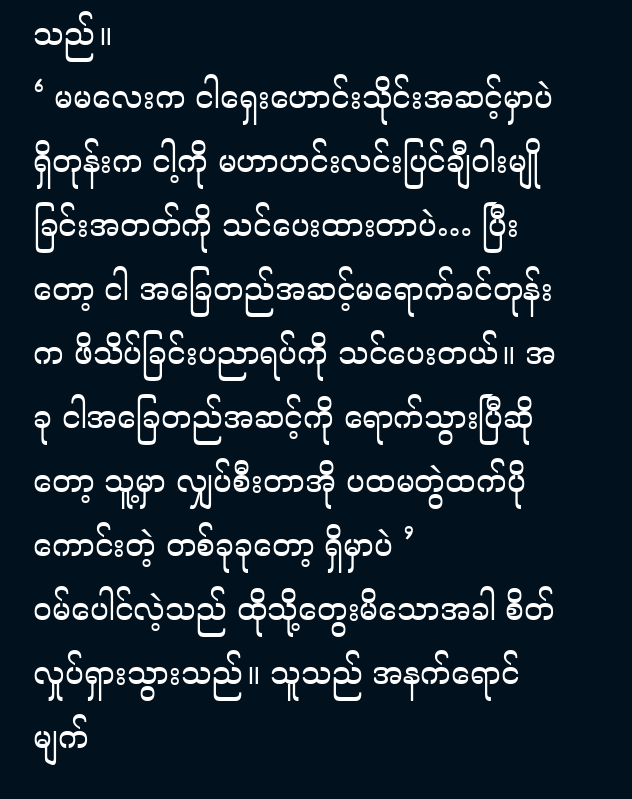သည်။
‘ မမလေးက ငါရှေးဟောင်းသိုင်းအဆင့်မှာပဲရှိတုန်းက ငါ့ကို မဟာဟင်းလင်းပြင်ချီဝါးမျိုခြင်းအတတ်ကို သင်ပေးထားတာပဲ… ပြီးတော့ ငါ အခြေတည်အဆင့်မရောက်ခင်တုန်းက ဖိသိပ်ခြင်းပညာရပ်ကို သင်ပေးတယ်။ အခု ငါအခြေတည်အဆင့်ကို ရောက်သွားပြီဆိုတော့ သူ့မှာ လျှပ်စီးတာအို ပထမတွဲထက်ပိုကောင်းတဲ့ တစ်ခုခုတော့ ရှိမှာပဲ ’
ဝမ်ပေါင်လဲ့သည် ထိုသို့တွေးမိသောအခါ စိတ်လှုပ်ရှားသွားသည်။ သူသည် အနက်ရောင်မျက်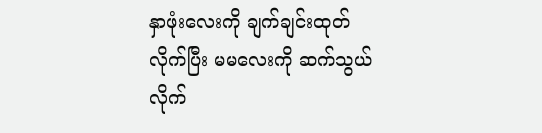နှာဖုံးလေးကို ချက်ချင်းထုတ်လိုက်ပြီး မမလေးကို ဆက်သွယ်လိုက်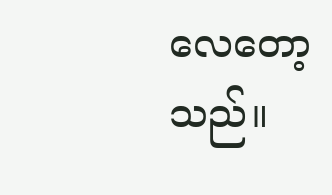လေတော့သည်။